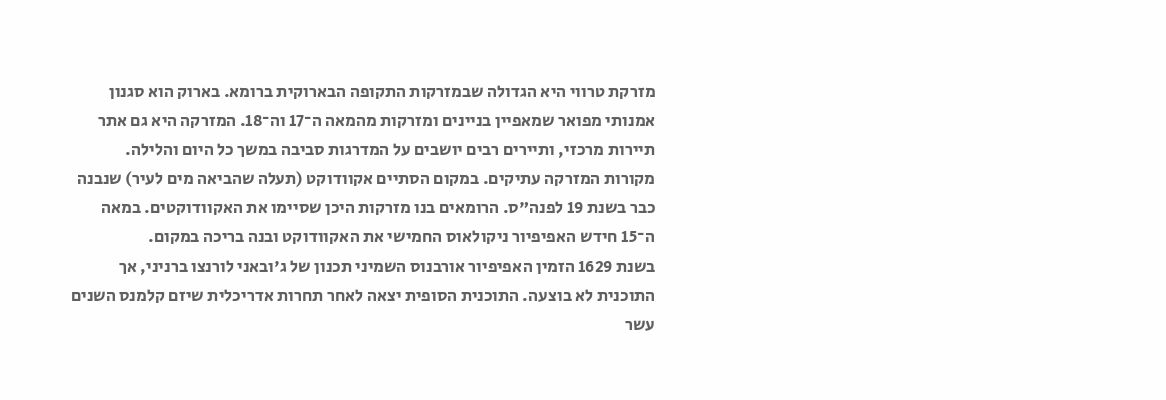מזרקת טרווי היא הגדולה שבמזרקות התקופה הבארוקית ברומא. בארוק הוא סגנון אמנותי מפואר שמאפיין בניינים ומזרקות מהמאה ה־17 וה־18. המזרקה היא גם אתר תיירות מרכזי, ותיירים רבים יושבים על המדרגות סביבה במשך כל היום והלילה.
מקורות המזרקה עתיקים. במקום הסתיים אקוודוקט (תעלה שהביאה מים לעיר) שנבנה כבר בשנת 19 לפנה"ס. הרומאים בנו מזרקות היכן שסיימו את האקוודוקטים. במאה ה־15 חידש האפיפיור ניקולאוס החמישי את האקוודוקט ובנה בריכה במקום.
בשנת 1629 הזמין האפיפיור אורבנוס השמיני תכנון של ג'ובאני לורנצו ברניני, אך התוכנית לא בוצעה. התוכנית הסופית יצאה לאחר תחרות אדריכלית שיזם קלמנס השנים עשר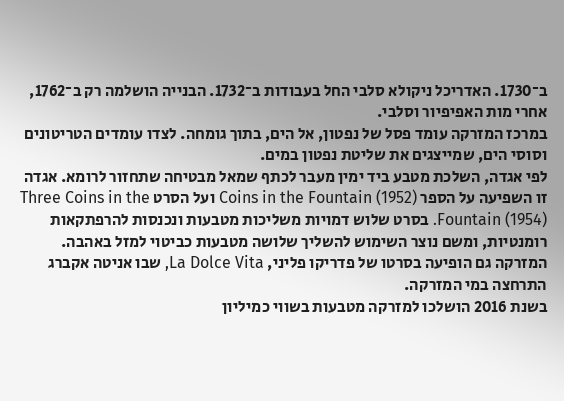ב־1730. האדריכל ניקולא סלבי החל בעבודות ב־1732. הבנייה הושלמה רק ב־1762, אחרי מות האפיפיור וסלבי.
במרכז המזרקה עומד פסל של נפטון, אל הים, בתוך גומחה. לצדו עומדים הטריטונים וסוסי הים, שמייצגים את שליטת נפטון במים.
לפי אגדה, השלכת מטבע ביד ימין מעבר לכתף שמאל מבטיחה שתחזור לרומא. אגדה זו השפיעה על הספר Coins in the Fountain (1952) ועל הסרט Three Coins in the Fountain (1954). בסרט שלוש דמויות משליכות מטבעות ונכנסות להרפתקאות רומנטיות, ומשם נוצר השימוש להשליך שלושה מטבעות כביטוי למזל באהבה. המזרקה גם הופיעה בסרטו של פדריקו פליני, La Dolce Vita, שבו אניטה אקברג התרחצה במי המזרקה.
בשנת 2016 הושלכו למזרקה מטבעות בשווי כמיליון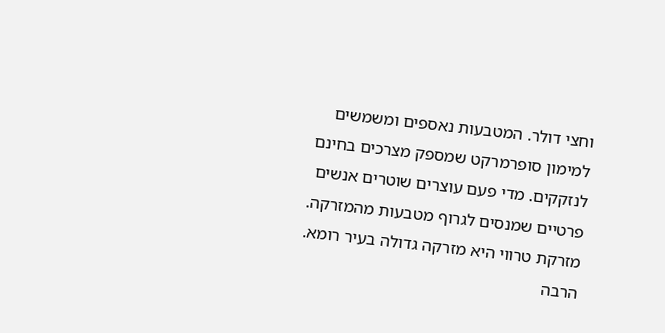וחצי דולר. המטבעות נאספים ומשמשים למימון סופרמרקט שמספק מצרכים בחינם לנזקקים. מדי פעם עוצרים שוטרים אנשים פרטיים שמנסים לגרוף מטבעות מהמזרקה.
מזרקת טרווי היא מזרקה גדולה בעיר רומא. הרבה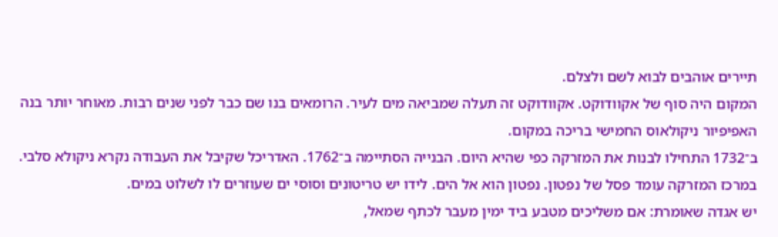תיירים אוהבים לבוא לשם ולצלם.
המקום היה סוף של אקוודוקט. אקוודוקט זה תעלה שמביאה מים לעיר. הרומאים בנו שם כבר לפני שנים רבות. מאוחר יותר בנה האפיפיור ניקולאוס החמישי בריכה במקום.
ב־1732 התחילו לבנות את המזרקה כפי שהיא היום. הבנייה הסתיימה ב־1762. האדריכל שקיבל את העבודה נקרא ניקולא סלבי.
במרכז המזרקה עומד פסל של נפטון. נפטון הוא אל הים. לידו יש טריטונים וסוסי ים שעוזרים לו לשלוט במים.
יש אגדה שאומרת: אם משליכים מטבע ביד ימין מעבר לכתף שמאל,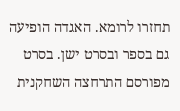תחזרו לרומא. האגדה הופיעה גם בספר ובסרט ישן. בסרט מפורסם התרחצה השחקנית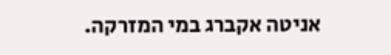אניטה אקברג במי המזרקה.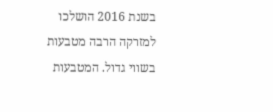בשנת 2016 הושלכו למזרקה הרבה מטבעות בשווי גדול. המטבעות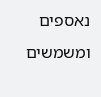נאספים ומשמשים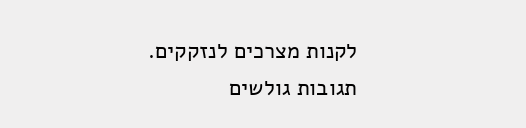לקנות מצרכים לנזקקים.
תגובות גולשים